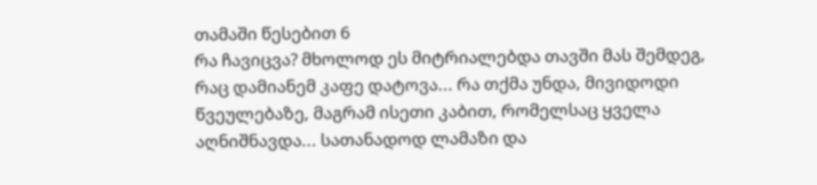თამაში წესებით 6
რა ჩავიცვა? მხოლოდ ეს მიტრიალებდა თავში მას შემდეგ, რაც დამიანემ კაფე დატოვა... რა თქმა უნდა, მივიდოდი წვეულებაზე, მაგრამ ისეთი კაბით, რომელსაც ყველა აღნიშნავდა... სათანადოდ ლამაზი და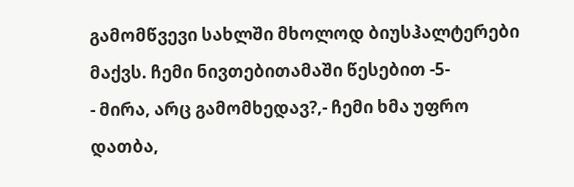გამომწვევი სახლში მხოლოდ ბიუსჰალტერები მაქვს. ჩემი ნივთებითამაში წესებით -5-
- მირა, არც გამომხედავ?,- ჩემი ხმა უფრო დათბა,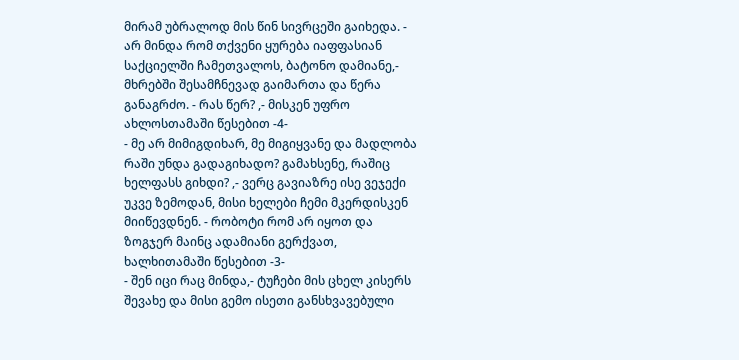მირამ უბრალოდ მის წინ სივრცეში გაიხედა. - არ მინდა რომ თქვენი ყურება იაფფასიან საქციელში ჩამეთვალოს, ბატონო დამიანე,- მხრებში შესამჩნევად გაიმართა და წერა განაგრძო. - რას წერ? ,- მისკენ უფრო ახლოსთამაში წესებით -4-
- მე არ მიმიგდიხარ, მე მიგიყვანე და მადლობა რაში უნდა გადაგიხადო? გამახსენე, რაშიც ხელფასს გიხდი? ,- ვერც გავიაზრე ისე ვეჯექი უკვე ზემოდან, მისი ხელები ჩემი მკერდისკენ მიიწევდნენ. - რობოტი რომ არ იყოთ და ზოგჯერ მაინც ადამიანი გერქვათ, ხალხითამაში წესებით -3-
- შენ იცი რაც მინდა,- ტუჩები მის ცხელ კისერს შევახე და მისი გემო ისეთი განსხვავებული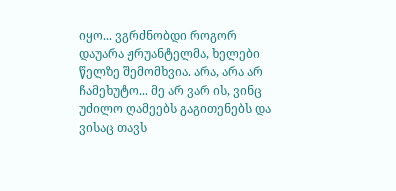იყო... ვგრძნობდი როგორ დაუარა ჟრუანტელმა, ხელები წელზე შემომხვია. არა, არა არ ჩამეხუტო... მე არ ვარ ის, ვინც უძილო ღამეებს გაგითენებს და ვისაც თავს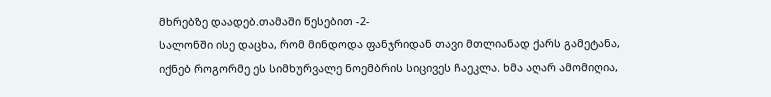მხრებზე დაადებ.თამაში წესებით -2-
სალონში ისე დაცხა, რომ მინდოდა ფანჯრიდან თავი მთლიანად ქარს გამეტანა, იქნებ როგორმე ეს სიმხურვალე ნოემბრის სიცივეს ჩაეკლა. ხმა აღარ ამომიღია,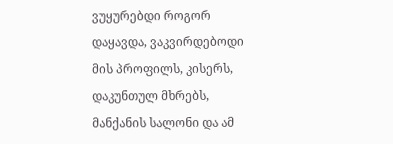ვუყურებდი როგორ დაყავდა, ვაკვირდებოდი მის პროფილს, კისერს, დაკუნთულ მხრებს, მანქანის სალონი და ამ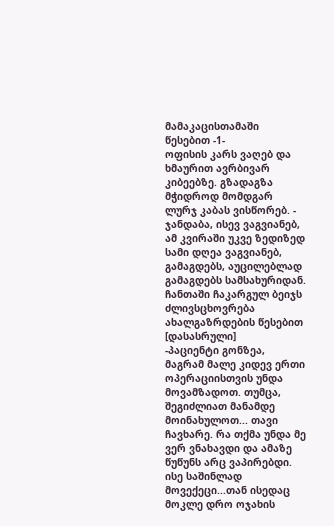მამაკაცისთამაში წესებით -1-
ოფისის კარს ვაღებ და ხმაურით ავრბივარ კიბეებზე. გზადაგზა მჭიდროდ მომდგარ ლურჯ კაბას ვისწორებ. - ჯანდაბა, ისევ ვაგვიანებ, ამ კვირაში უკვე ზედიზედ სამი დღეა ვაგვიანებ, გამაგდებს, აუცილებლად გამაგდებს სამსახურიდან. ჩანთაში ჩაკარგულ ბეიჯს ძლივსცხოვრება ახალგაზრდების წესებით [დასასრული]
-პაციენტი გონზეა, მაგრამ მალე კიდევ ერთი ოპერაციისთვის უნდა მოვამზადოთ. თუმცა, შეგიძლიათ მანამდე მოინახულოთ... თავი ჩავხარე. რა თქმა უნდა მე ვერ ვნახავდი და ამაზე წუწუნს არც ვაპირებდი. ისე საშინლად მოვექეცი...თან ისედაც მოკლე დრო ოჯახის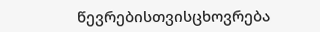წევრებისთვისცხოვრება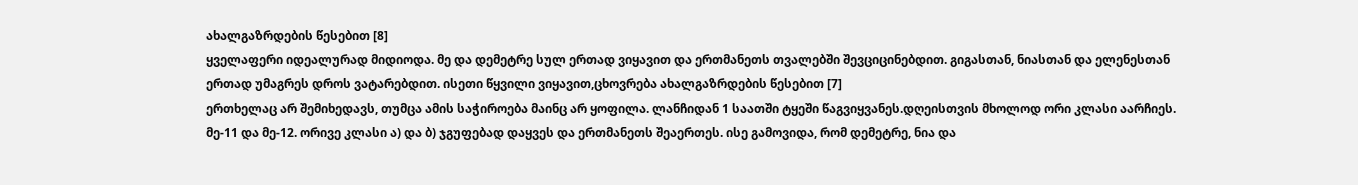ახალგაზრდების წესებით [8]
ყველაფერი იდეალურად მიდიოდა. მე და დემეტრე სულ ერთად ვიყავით და ერთმანეთს თვალებში შევციცინებდით. გიგასთან, ნიასთან და ელენესთან ერთად უმაგრეს დროს ვატარებდით. ისეთი წყვილი ვიყავით,ცხოვრება ახალგაზრდების წესებით [7]
ერთხელაც არ შემიხედავს, თუმცა ამის საჭიროება მაინც არ ყოფილა. ლანჩიდან 1 საათში ტყეში წაგვიყვანეს.დღეისთვის მხოლოდ ორი კლასი აარჩიეს. მე-11 და მე-12. ორივე კლასი ა) და ბ) ჯგუფებად დაყვეს და ერთმანეთს შეაერთეს. ისე გამოვიდა, რომ დემეტრე, ნია და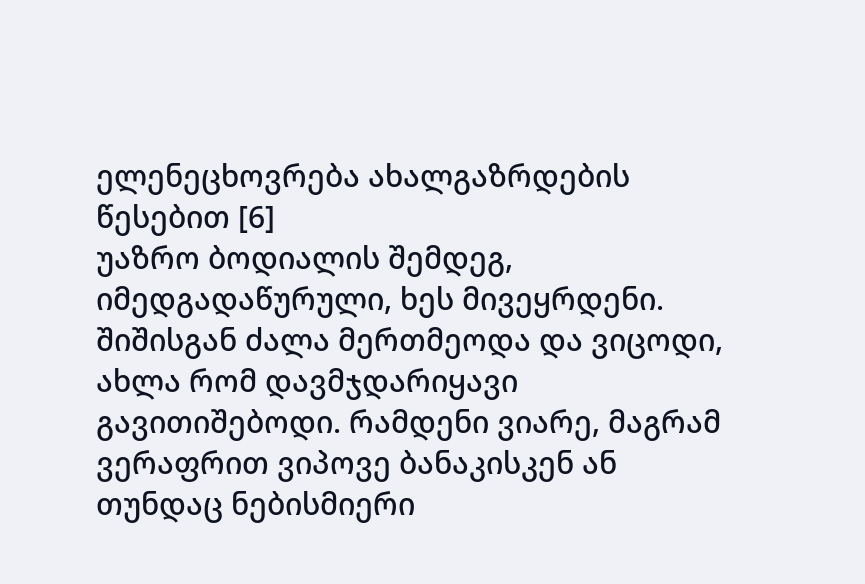ელენეცხოვრება ახალგაზრდების წესებით [6]
უაზრო ბოდიალის შემდეგ, იმედგადაწურული, ხეს მივეყრდენი. შიშისგან ძალა მერთმეოდა და ვიცოდი, ახლა რომ დავმჯდარიყავი გავითიშებოდი. რამდენი ვიარე, მაგრამ ვერაფრით ვიპოვე ბანაკისკენ ან თუნდაც ნებისმიერი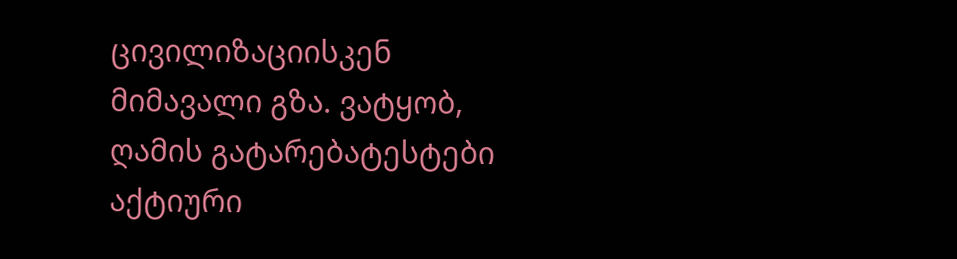ცივილიზაციისკენ მიმავალი გზა. ვატყობ, ღამის გატარებატესტები
აქტიური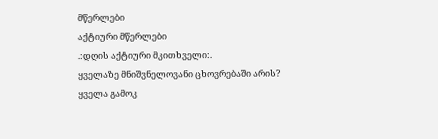მწერლები
აქტიური მწერლები
.:დღის აქტიური მკითხველი:.
ყველაზე მნიშვნელოვანი ცხოვრებაში არის?
ყველა გამოკ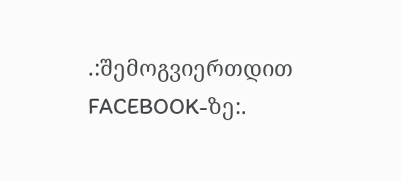.:შემოგვიერთდით FACEBOOK-ზე:.